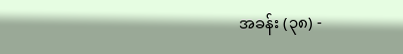အခန်း (၃၈) -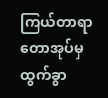ကြယ်တာရာတောအုပ်မှ ထွက်ခွာ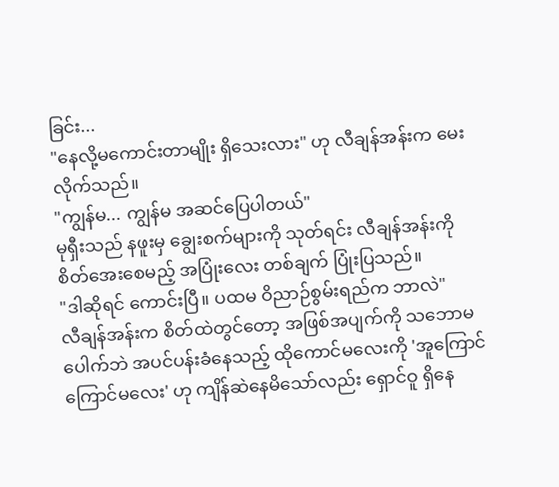ခြင်း...
"နေလို့မကောင်းတာမျိုး ရှိသေးလား" ဟု လီချန်အန်းက မေးလိုက်သည်။
"ကျွန်မ... ကျွန်မ အဆင်ပြေပါတယ်"
မုရှီးသည် နဖူးမှ ချွေးစက်များကို သုတ်ရင်း လီချန်အန်းကို စိတ်အေးစေမည့် အပြုံးလေး တစ်ချက် ပြုံးပြသည်။
"ဒါဆိုရင် ကောင်းပြီ။ ပထမ ဝိညာဉ်စွမ်းရည်က ဘာလဲ"
လီချန်အန်းက စိတ်ထဲတွင်တော့ အဖြစ်အပျက်ကို သဘောမပေါက်ဘဲ အပင်ပန်းခံနေသည့် ထိုကောင်မလေးကို 'အူကြောင်ကြောင်မလေး' ဟု ကျိန်ဆဲနေမိသော်လည်း ရှောင်ဝူ ရှိနေ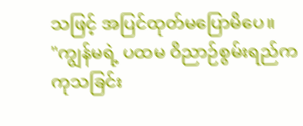သဖြင့် အပြင်ထုတ်မပြောမိပေ။
"ကျွန်မရဲ့ ပထမ ဝိညာဉ်စွမ်းရည်က ကုသခြင်း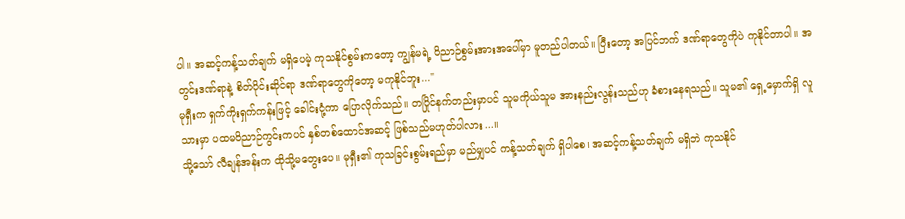ပါ။ အဆင့်ကန့်သတ်ချက် မရှိပေမဲ့ ကုသနိုင်စွမ်းကတော့ ကျွန်မရဲ့ ဝိညာဉ်စွမ်းအားအပေါ်မှာ မူတည်ပါတယ်။ ပြီးတော့ အပြင်ဘက် ဒဏ်ရာတွေကိုပဲ ကုနိုင်တာပါ။ အတွင်းဒဏ်ရာနဲ့ စိတ်ပိုင်းဆိုင်ရာ ဒဏ်ရာတွေကိုတော့ မကုနိုင်ဘူး..."
မုရှီးက ရှက်ကိုးရှက်ကန်းဖြင့် ခေါင်းငုံ့ကာ ပြောလိုက်သည်။ တပြိုင်နက်တည်းမှာပင် သူမကိုယ်သူမ အားနည်းလွန်းသည်ဟု ခံစားနေရသည်။ သူမ၏ ရှေ့မှောက်ရှိ လူသားမှာ ပထမဝိညာဉ်ကွင်းကပင် နှစ်တစ်ထောင်အဆင့် ဖြစ်သည်မဟုတ်ပါလား...။
သို့သော် လီချန်အန်းက ထိုသို့မတွေးပေ။ မုရှီး၏ ကုသခြင်းစွမ်းရည်မှာ မည်မျှပင် ကန့်သတ်ချက် ရှိပါစေ၊ အဆင့်ကန့်သတ်ချက် မရှိဘဲ ကုသနိုင်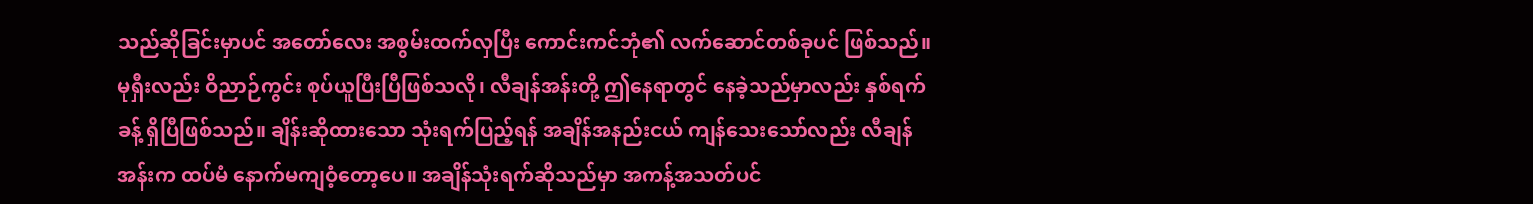သည်ဆိုခြင်းမှာပင် အတော်လေး အစွမ်းထက်လှပြီး ကောင်းကင်ဘုံ၏ လက်ဆောင်တစ်ခုပင် ဖြစ်သည်။
မုရှီးလည်း ဝိညာဉ်ကွင်း စုပ်ယူပြီးပြီဖြစ်သလို၊ လီချန်အန်းတို့ ဤနေရာတွင် နေခဲ့သည်မှာလည်း နှစ်ရက်ခန့် ရှိပြီဖြစ်သည်။ ချိန်းဆိုထားသော သုံးရက်ပြည့်ရန် အချိန်အနည်းငယ် ကျန်သေးသော်လည်း လီချန်အန်းက ထပ်မံ နောက်မကျဝံ့တော့ပေ။ အချိန်သုံးရက်ဆိုသည်မှာ အကန့်အသတ်ပင်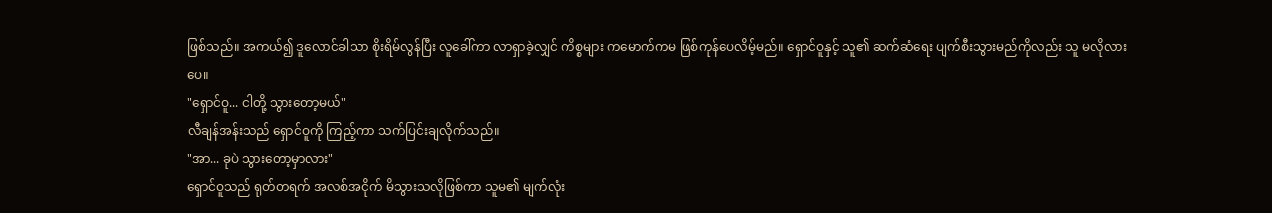ဖြစ်သည်။ အကယ်၍ ဒူလောင်ခါသာ စိုးရိမ်လွန်ပြီး လူခေါ်ကာ လာရှာခဲ့လျှင် ကိစ္စများ ကမောက်ကမ ဖြစ်ကုန်ပေလိမ့်မည်။ ရှောင်ဝူနှင့် သူ၏ ဆက်ဆံရေး ပျက်စီးသွားမည်ကိုလည်း သူ မလိုလားပေ။
"ရှောင်ဝူ... ငါတို့ သွားတော့မယ်"
လီချန်အန်းသည် ရှောင်ဝူကို ကြည့်ကာ သက်ပြင်းချလိုက်သည်။
"အာ... ခုပဲ သွားတော့မှာလား"
ရှောင်ဝူသည် ရုတ်တရက် အလစ်အငိုက် မိသွားသလိုဖြစ်ကာ သူမ၏ မျက်လုံး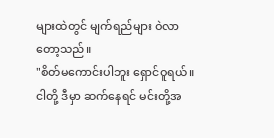များထဲတွင် မျက်ရည်များ ဝဲလာတော့သည်။
"စိတ်မကောင်းပါဘူး ရှောင်ဝူရယ်။ ငါတို့ ဒီမှာ ဆက်နေရင် မင်းတို့အ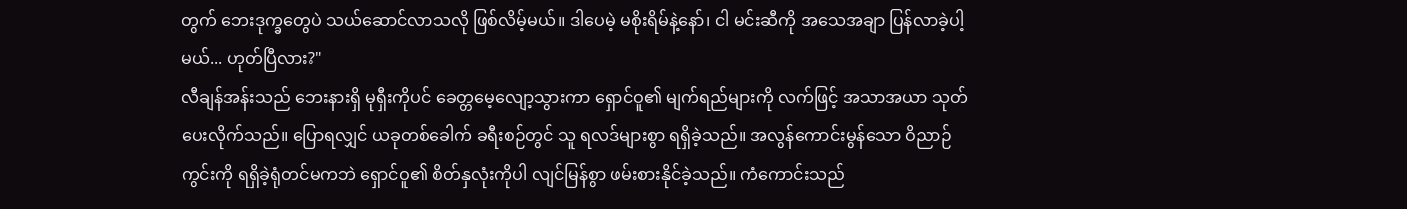တွက် ဘေးဒုက္ခတွေပဲ သယ်ဆောင်လာသလို ဖြစ်လိမ့်မယ်။ ဒါပေမဲ့ မစိုးရိမ်နဲ့နော်၊ ငါ မင်းဆီကို အသေအချာ ပြန်လာခဲ့ပါ့မယ်... ဟုတ်ပြီလား?"
လီချန်အန်းသည် ဘေးနားရှိ မုရှီးကိုပင် ခေတ္တမေ့လျော့သွားကာ ရှောင်ဝူ၏ မျက်ရည်များကို လက်ဖြင့် အသာအယာ သုတ်ပေးလိုက်သည်။ ပြောရလျှင် ယခုတစ်ခေါက် ခရီးစဉ်တွင် သူ ရလဒ်များစွာ ရရှိခဲ့သည်။ အလွန်ကောင်းမွန်သော ဝိညာဉ်ကွင်းကို ရရှိခဲ့ရုံတင်မကဘဲ ရှောင်ဝူ၏ စိတ်နှလုံးကိုပါ လျင်မြန်စွာ ဖမ်းစားနိုင်ခဲ့သည်။ ကံကောင်းသည်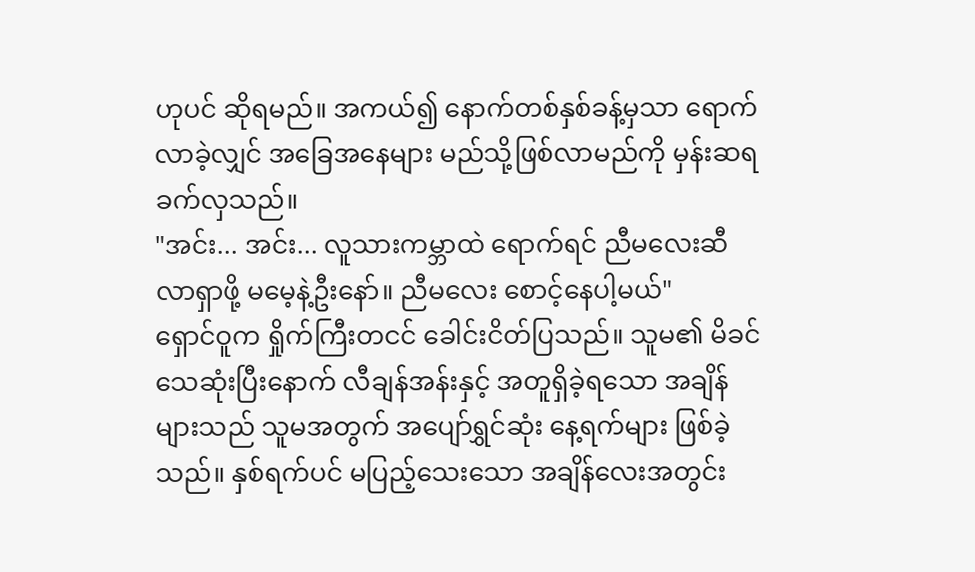ဟုပင် ဆိုရမည်။ အကယ်၍ နောက်တစ်နှစ်ခန့်မှသာ ရောက်လာခဲ့လျှင် အခြေအနေများ မည်သို့ဖြစ်လာမည်ကို မှန်းဆရ ခက်လှသည်။
"အင်း... အင်း... လူသားကမ္ဘာထဲ ရောက်ရင် ညီမလေးဆီ လာရှာဖို့ မမေ့နဲ့ဦးနော်။ ညီမလေး စောင့်နေပါ့မယ်"
ရှောင်ဝူက ရှိုက်ကြီးတငင် ခေါင်းငိတ်ပြသည်။ သူမ၏ မိခင် သေဆုံးပြီးနောက် လီချန်အန်းနှင့် အတူရှိခဲ့ရသော အချိန်များသည် သူမအတွက် အပျော်ရွှင်ဆုံး နေ့ရက်များ ဖြစ်ခဲ့သည်။ နှစ်ရက်ပင် မပြည့်သေးသော အချိန်လေးအတွင်း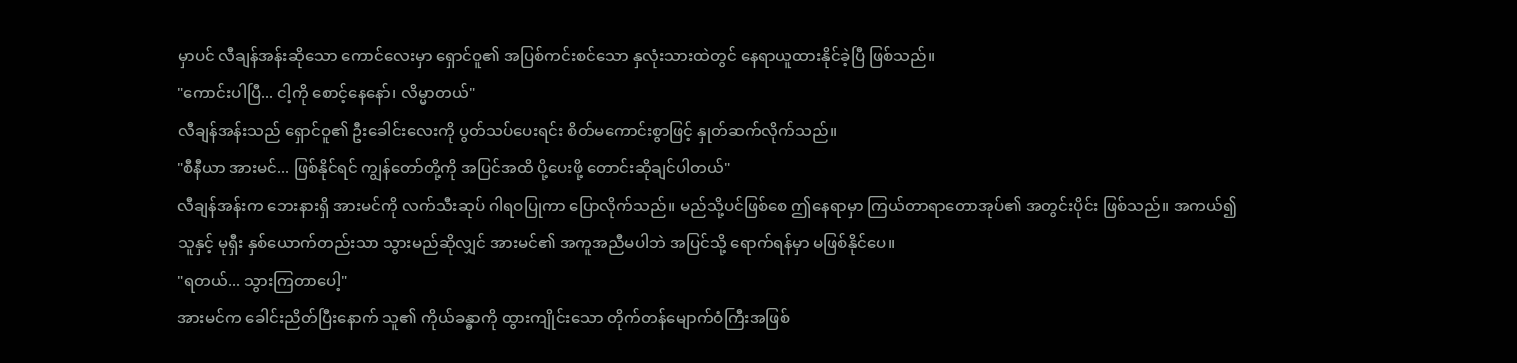မှာပင် လီချန်အန်းဆိုသော ကောင်လေးမှာ ရှောင်ဝူ၏ အပြစ်ကင်းစင်သော နှလုံးသားထဲတွင် နေရာယူထားနိုင်ခဲ့ပြီ ဖြစ်သည်။
"ကောင်းပါပြီ... ငါ့ကို စောင့်နေနော်၊ လိမ္မာတယ်"
လီချန်အန်းသည် ရှောင်ဝူ၏ ဦးခေါင်းလေးကို ပွတ်သပ်ပေးရင်း စိတ်မကောင်းစွာဖြင့် နှုတ်ဆက်လိုက်သည်။
"စီနီယာ အားမင်... ဖြစ်နိုင်ရင် ကျွန်တော်တို့ကို အပြင်အထိ ပို့ပေးဖို့ တောင်းဆိုချင်ပါတယ်"
လီချန်အန်းက ဘေးနားရှိ အားမင်ကို လက်သီးဆုပ် ဂါရဝပြုကာ ပြောလိုက်သည်။ မည်သို့ပင်ဖြစ်စေ ဤနေရာမှာ ကြယ်တာရာတောအုပ်၏ အတွင်းပိုင်း ဖြစ်သည်။ အကယ်၍ သူနှင့် မုရှီး နှစ်ယောက်တည်းသာ သွားမည်ဆိုလျှင် အားမင်၏ အကူအညီမပါဘဲ အပြင်သို့ ရောက်ရန်မှာ မဖြစ်နိုင်ပေ။
"ရတယ်... သွားကြတာပေါ့"
အားမင်က ခေါင်းညိတ်ပြီးနောက် သူ၏ ကိုယ်ခန္ဓာကို ထွားကျိုင်းသော တိုက်တန်မျောက်ဝံကြီးအဖြစ်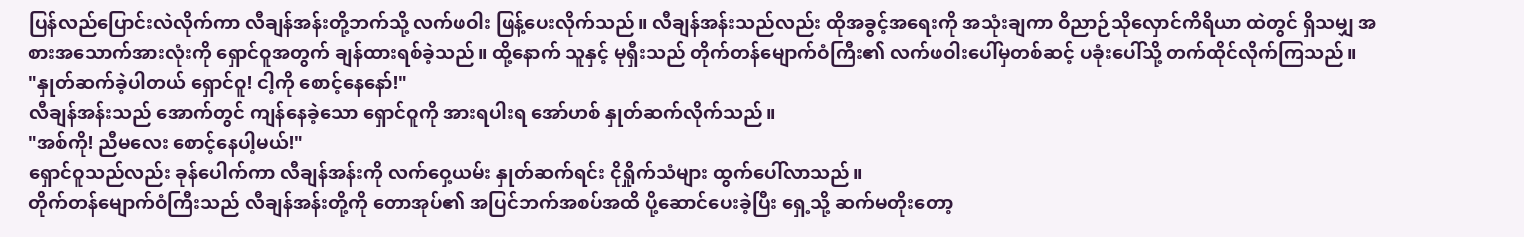ပြန်လည်ပြောင်းလဲလိုက်ကာ လီချန်အန်းတို့ဘက်သို့ လက်ဖဝါး ဖြန့်ပေးလိုက်သည်။ လီချန်အန်းသည်လည်း ထိုအခွင့်အရေးကို အသုံးချကာ ဝိညာဉ်သိုလှောင်ကိရိယာ ထဲတွင် ရှိသမျှ အစားအသောက်အားလုံးကို ရှောင်ဝူအတွက် ချန်ထားရစ်ခဲ့သည်။ ထို့နောက် သူနှင့် မုရှီးသည် တိုက်တန်မျောက်ဝံကြီး၏ လက်ဖဝါးပေါ်မှတစ်ဆင့် ပခုံးပေါ်သို့ တက်ထိုင်လိုက်ကြသည်။
"နှုတ်ဆက်ခဲ့ပါတယ် ရှောင်ဝူ! ငါ့ကို စောင့်နေနော်!"
လီချန်အန်းသည် အောက်တွင် ကျန်နေခဲ့သော ရှောင်ဝူကို အားရပါးရ အော်ဟစ် နှုတ်ဆက်လိုက်သည်။
"အစ်ကို! ညီမလေး စောင့်နေပါ့မယ်!"
ရှောင်ဝူသည်လည်း ခုန်ပေါက်ကာ လီချန်အန်းကို လက်ဝှေ့ယမ်း နှုတ်ဆက်ရင်း ငိုရှိုက်သံများ ထွက်ပေါ်လာသည်။
တိုက်တန်မျောက်ဝံကြီးသည် လီချန်အန်းတို့ကို တောအုပ်၏ အပြင်ဘက်အစပ်အထိ ပို့ဆောင်ပေးခဲ့ပြီး ရှေ့သို့ ဆက်မတိုးတော့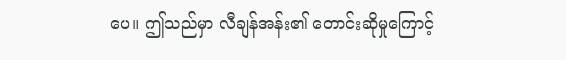ပေ။ ဤသည်မှာ လီချန်အန်း၏ တောင်းဆိုမှုကြောင့်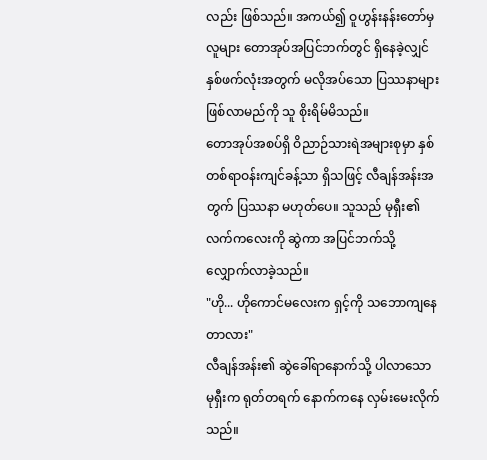လည်း ဖြစ်သည်။ အကယ်၍ ဝူဟွန်းနန်းတော်မှ လူများ တောအုပ်အပြင်ဘက်တွင် ရှိနေခဲ့လျှင် နှစ်ဖက်လုံးအတွက် မလိုအပ်သော ပြဿနာများ ဖြစ်လာမည်ကို သူ စိုးရိမ်မိသည်။
တောအုပ်အစပ်ရှိ ဝိညာဉ်သားရဲအများစုမှာ နှစ်တစ်ရာဝန်းကျင်ခန့်သာ ရှိသဖြင့် လီချန်အန်းအတွက် ပြဿနာ မဟုတ်ပေ။ သူသည် မုရှီး၏ လက်ကလေးကို ဆွဲကာ အပြင်ဘက်သို့ လျှောက်လာခဲ့သည်။
"ဟို... ဟိုကောင်မလေးက ရှင့်ကို သဘောကျနေတာလား"
လီချန်အန်း၏ ဆွဲခေါ်ရာနောက်သို့ ပါလာသော မုရှီးက ရုတ်တရက် နောက်ကနေ လှမ်းမေးလိုက်သည်။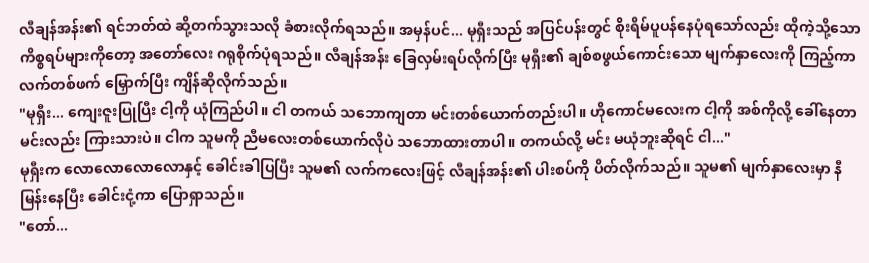လီချန်အန်း၏ ရင်ဘတ်ထဲ ဆို့တက်သွားသလို ခံစားလိုက်ရသည်။ အမှန်ပင်... မုရှီးသည် အပြင်ပန်းတွင် စိုးရိမ်ပူပန်နေပုံရသော်လည်း ထိုကဲ့သို့သော ကိစ္စရပ်များကိုတော့ အတော်လေး ဂရုစိုက်ပုံရသည်။ လီချန်အန်း ခြေလှမ်းရပ်လိုက်ပြီး မုရှီး၏ ချစ်စဖွယ်ကောင်းသော မျက်နှာလေးကို ကြည့်ကာ လက်တစ်ဖက် မြှောက်ပြီး ကျိန်ဆိုလိုက်သည်။
"မုရှီး... ကျေးဇူးပြုပြီး ငါ့ကို ယုံကြည်ပါ။ ငါ တကယ် သဘောကျတာ မင်းတစ်ယောက်တည်းပါ။ ဟိုကောင်မလေးက ငါ့ကို အစ်ကိုလို့ ခေါ်နေတာ မင်းလည်း ကြားသားပဲ။ ငါက သူမကို ညီမလေးတစ်ယောက်လိုပဲ သဘောထားတာပါ။ တကယ်လို့ မင်း မယုံဘူးဆိုရင် ငါ..."
မုရှီးက လောလောလောလောနှင့် ခေါင်းခါပြပြီး သူမ၏ လက်ကလေးဖြင့် လီချန်အန်း၏ ပါးစပ်ကို ပိတ်လိုက်သည်။ သူမ၏ မျက်နှာလေးမှာ နီမြန်းနေပြီး ခေါင်းငုံ့ကာ ပြောရှာသည်။
"တော်...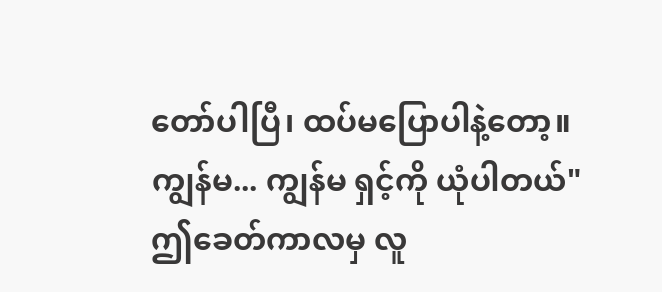တော်ပါပြီ၊ ထပ်မပြောပါနဲ့တော့။ ကျွန်မ... ကျွန်မ ရှင့်ကို ယုံပါတယ်"
ဤခေတ်ကာလမှ လူ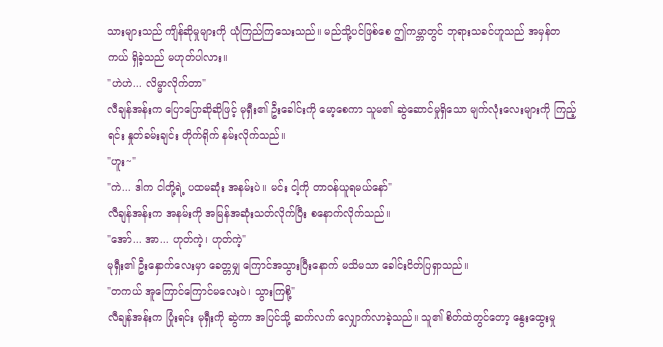သားများသည် ကျိန်ဆိုမှုများကို ယုံကြည်ကြသေးသည်။ မည်သို့ပင်ဖြစ်စေ ဤကမ္ဘာတွင် ဘုရားသခင်ဟူသည် အမှန်တကယ် ရှိခဲ့သည် မဟုတ်ပါလား။
"ဟဲဟဲ... လိမ္မာလိုက်တာ"
လီချန်အန်းက ပြောပြောဆိုဆိုဖြင့် မုရှီး၏ ဦးခေါင်းကို မော့စေကာ သူမ၏ ဆွဲဆောင်မှုရှိသော မျက်လုံးလေးများကို ကြည့်ရင်း နှုတ်ခမ်းချင်း တိုက်ရိုက် နမ်းလိုက်သည်။
"ဟူး~"
"ကဲ... ဒါက ငါတို့ရဲ့ ပထမဆုံး အနမ်းပဲ။ မင်း ငါ့ကို တာဝန်ယူရမယ်နော်"
လီချန်အန်းက အနမ်းကို အမြန်အဆုံးသတ်လိုက်ပြီး စနောက်လိုက်သည်။
"အော်... အာ... ဟုတ်ကဲ့၊ ဟုတ်ကဲ့"
မုရှီး၏ ဦးနှောက်လေးမှာ ခေတ္တမျှ ကြောင်အသွားပြီးနောက် မသိမသာ ခေါင်းငိတ်ပြရှာသည်။
"တကယ် အူကြောင်ကြောင်မလေးပဲ၊ သွားကြစို့"
လီချန်အန်းက ပြုံးရင်း မုရှီးကို ဆွဲကာ အပြင်သို့ ဆက်လက် လျှောက်လာခဲ့သည်။ သူ၏ စိတ်ထဲတွင်တော့ နွေးထွေးမှု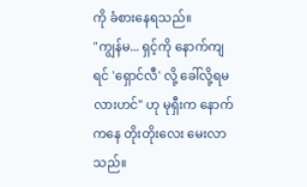ကို ခံစားနေရသည်။
"ကျွန်မ... ရှင့်ကို နောက်ကျရင် 'ရှောင်လီ' လို့ ခေါ်လို့ရမလားဟင်" ဟု မုရှီးက နောက်ကနေ တိုးတိုးလေး မေးလာသည်။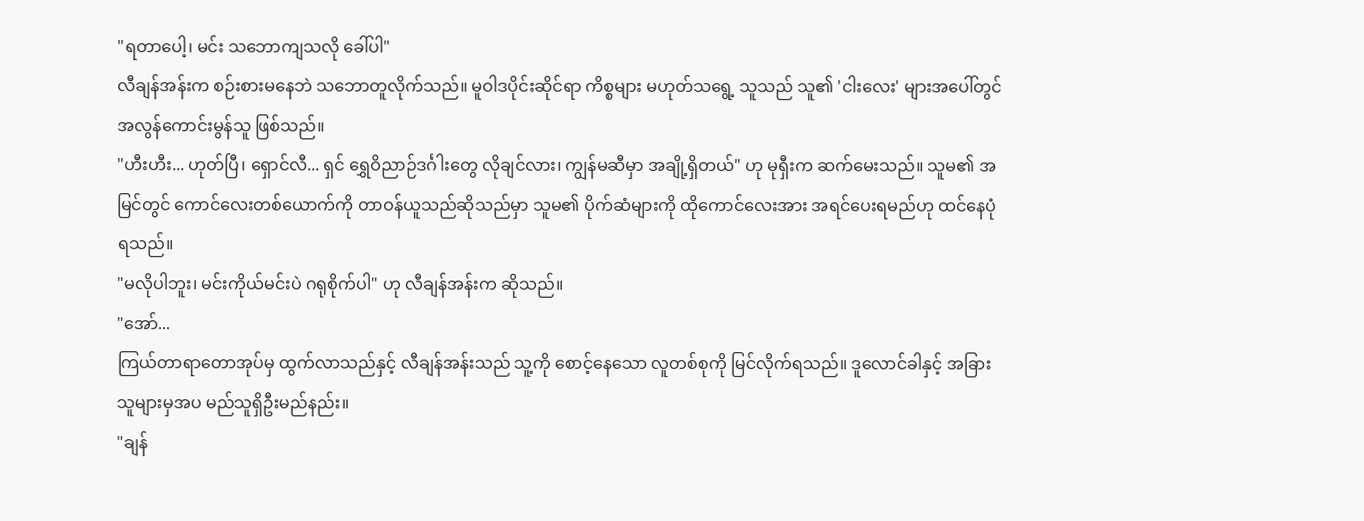"ရတာပေါ့၊ မင်း သဘောကျသလို ခေါ်ပါ"
လီချန်အန်းက စဉ်းစားမနေဘဲ သဘောတူလိုက်သည်။ မူဝါဒပိုင်းဆိုင်ရာ ကိစ္စများ မဟုတ်သရွေ့ သူသည် သူ၏ 'ငါးလေး' များအပေါ်တွင် အလွန်ကောင်းမွန်သူ ဖြစ်သည်။
"ဟီးဟီး... ဟုတ်ပြီ၊ ရှောင်လီ... ရှင် ရွှေဝိညာဉ်ဒင်္ဂါးတွေ လိုချင်လား၊ ကျွန်မဆီမှာ အချို့ရှိတယ်" ဟု မုရှီးက ဆက်မေးသည်။ သူမ၏ အမြင်တွင် ကောင်လေးတစ်ယောက်ကို တာဝန်ယူသည်ဆိုသည်မှာ သူမ၏ ပိုက်ဆံများကို ထိုကောင်လေးအား အရင်ပေးရမည်ဟု ထင်နေပုံရသည်။
"မလိုပါဘူး၊ မင်းကိုယ်မင်းပဲ ဂရုစိုက်ပါ" ဟု လီချန်အန်းက ဆိုသည်။
"အော်...
ကြယ်တာရာတောအုပ်မှ ထွက်လာသည်နှင့် လီချန်အန်းသည် သူ့ကို စောင့်နေသော လူတစ်စုကို မြင်လိုက်ရသည်။ ဒူလောင်ခါနှင့် အခြားသူများမှအပ မည်သူရှိဦးမည်နည်း။
"ချန်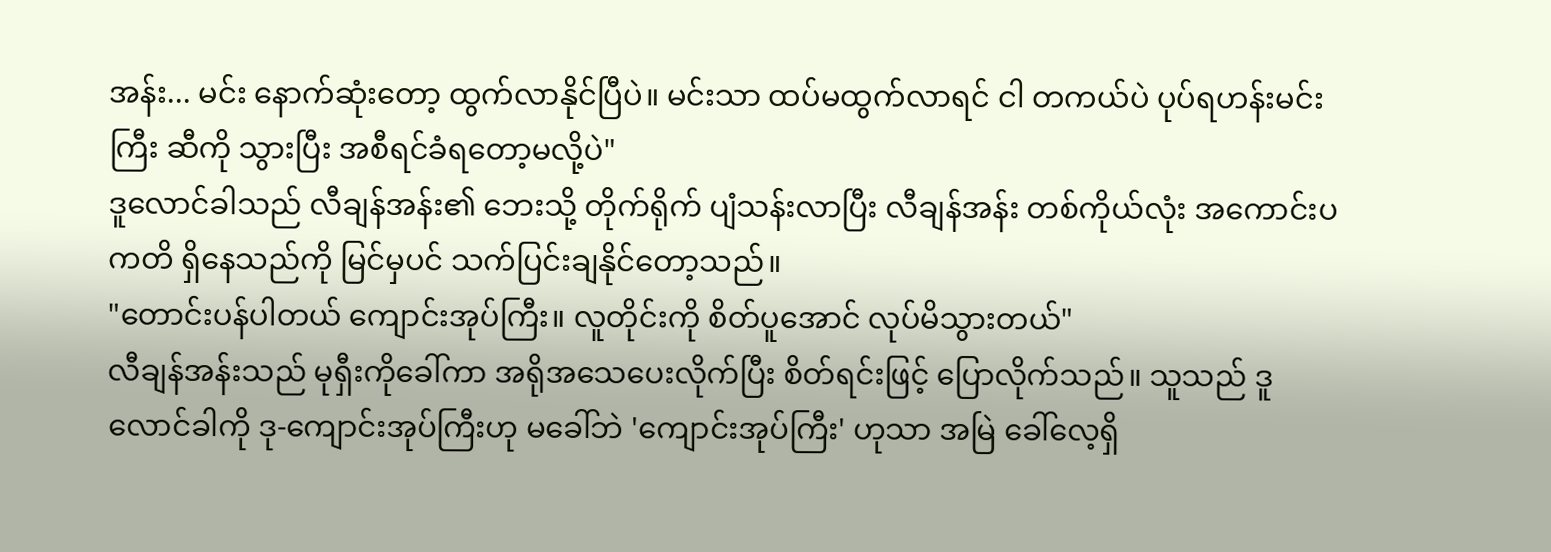အန်း... မင်း နောက်ဆုံးတော့ ထွက်လာနိုင်ပြီပဲ။ မင်းသာ ထပ်မထွက်လာရင် ငါ တကယ်ပဲ ပုပ်ရဟန်းမင်းကြီး ဆီကို သွားပြီး အစီရင်ခံရတော့မလို့ပဲ"
ဒူလောင်ခါသည် လီချန်အန်း၏ ဘေးသို့ တိုက်ရိုက် ပျံသန်းလာပြီး လီချန်အန်း တစ်ကိုယ်လုံး အကောင်းပကတိ ရှိနေသည်ကို မြင်မှပင် သက်ပြင်းချနိုင်တော့သည်။
"တောင်းပန်ပါတယ် ကျောင်းအုပ်ကြီး။ လူတိုင်းကို စိတ်ပူအောင် လုပ်မိသွားတယ်"
လီချန်အန်းသည် မုရှီးကိုခေါ်ကာ အရိုအသေပေးလိုက်ပြီး စိတ်ရင်းဖြင့် ပြောလိုက်သည်။ သူသည် ဒူလောင်ခါကို ဒု-ကျောင်းအုပ်ကြီးဟု မခေါ်ဘဲ 'ကျောင်းအုပ်ကြီး' ဟုသာ အမြဲ ခေါ်လေ့ရှိ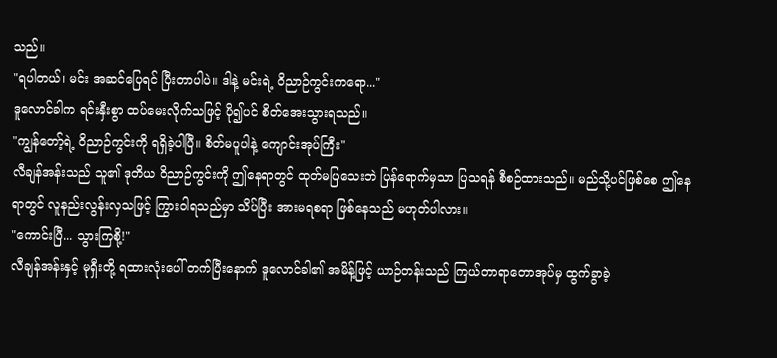သည်။
"ရပါတယ်၊ မင်း အဆင်ပြေရင် ပြီးတာပါပဲ။ ဒါနဲ့ မင်းရဲ့ ဝိညာဉ်ကွင်းကရော..."
ဒူလောင်ခါက ရင်းနှီးစွာ ထပ်မေးလိုက်သဖြင့် ပို၍ပင် စိတ်အေးသွားရသည်။
"ကျွန်တော့်ရဲ့ ဝိညာဉ်ကွင်းကို ရရှိခဲ့ပါပြီ။ စိတ်မပူပါနဲ့ ကျောင်းအုပ်ကြီး"
လီချန်အန်းသည် သူ၏ ဒုတိယ ဝိညာဉ်ကွင်းကို ဤနေရာတွင် ထုတ်မပြသေးဘဲ ပြန်ရောက်မှသာ ပြသရန် စီစဉ်ထားသည်။ မည်သို့ပင်ဖြစ်စေ ဤနေရာတွင် လူနည်းလွန်းလှသဖြင့် ကြွားဝါရသည်မှာ သိပ်ပြီး အားမရစရာ ဖြစ်နေသည် မဟုတ်ပါလား။
"ကောင်းပြီ... သွားကြစို့!"
လီချန်အန်းနှင့် မုရှီးတို့ ရထားလုံးပေါ် တက်ပြီးနောက် ဒူလောင်ခါ၏ အမိန့်ဖြင့် ယာဉ်တန်းသည် ကြယ်တာရာတောအုပ်မှ ထွက်ခွာခဲ့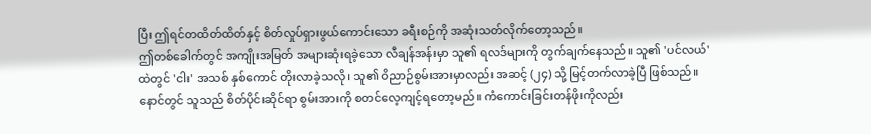ပြီး ဤရင်တထိတ်ထိတ်နှင့် စိတ်လှုပ်ရှားဖွယ်ကောင်းသော ခရီးစဉ်ကို အဆုံးသတ်လိုက်တော့သည်။
ဤတစ်ခေါက်တွင် အကျိုးအမြတ် အများဆုံးရခဲ့သော လီချန်အန်းမှာ သူ၏ ရလဒ်များကို တွက်ချက်နေသည်။ သူ၏ 'ပင်လယ်' ထဲတွင် 'ငါး' အသစ် နှစ်ကောင် တိုးလာခဲ့သလို၊ သူ၏ ဝိညာဉ်စွမ်းအားမှာလည်း အဆင့် (၂၄) သို့ မြင့်တက်လာခဲ့ပြီ ဖြစ်သည်။ နောင်တွင် သူသည် စိတ်ပိုင်းဆိုင်ရာ စွမ်းအားကို စတင်လေ့ကျင့်ရတော့မည်။ ကံကောင်းခြင်းတန်ဖိုးကိုလည်း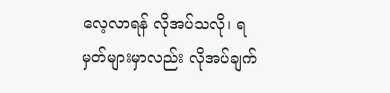လေ့လာရန် လိုအပ်သလို၊ ရမှတ်များမှာလည်း လိုအပ်ချက်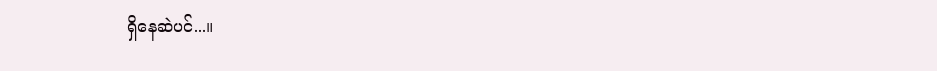ရှိနေဆဲပင်...။